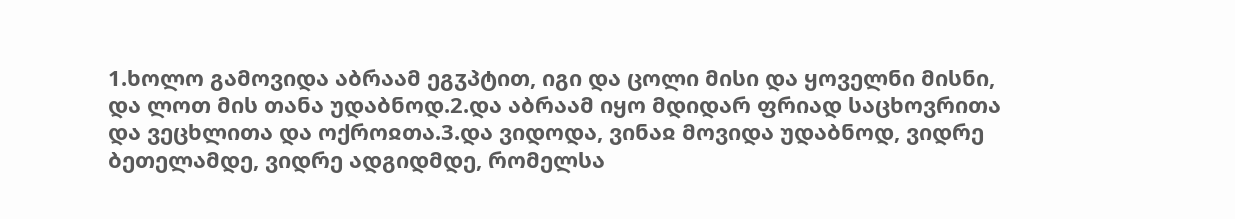1.ხოლო გამოვიდა აბრაამ ეგჳპტით, იგი და ცოლი მისი და ყოველნი მისნი, და ლოთ მის თანა უდაბნოდ.2.და აბრაამ იყო მდიდარ ფრიად საცხოვრითა და ვეცხლითა და ოქროჲთა.3.და ვიდოდა, ვინაჲ მოვიდა უდაბნოდ, ვიდრე ბეთელამდე, ვიდრე ადგიდმდე, რომელსა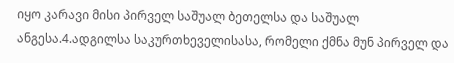იყო კარავი მისი პირველ საშუალ ბეთელსა და საშუალ ანგესა.4.ადგილსა საკურთხეველისასა, რომელი ქმნა მუნ პირველ და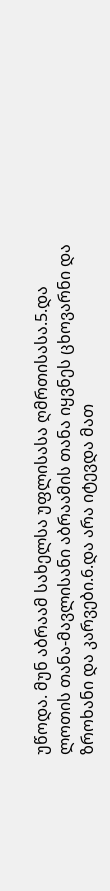უწოდა. მუნ აბრაამ სახელსა უფლისასა ღმრთისასა.5.და ლოთის თანა-მავლისანი აბრაამის თანა იყვნეს ცხოვარნი და ზროხანი და კარვები.6.და არა იტევდა მათ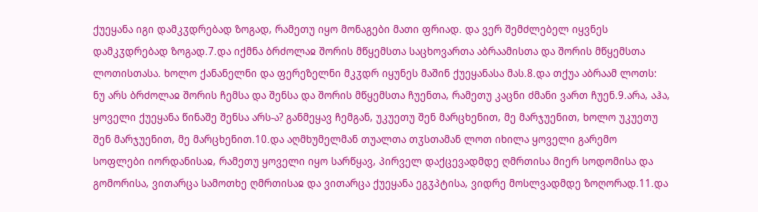ქუეყანა იგი დამკჳდრებად ზოგად, რამეთუ იყო მონაგები მათი ფრიად. და ვერ შემძლებელ იყვნეს დამკჳდრებად ზოგად.7.და იქმნა ბრძოლაჲ შორის მწყემსთა საცხოვართა აბრაამისთა და შორის მწყემსთა ლოთისთასა. ხოლო ქანანელნი და ფერეზელნი მკჳდრ იყუნეს მაშინ ქუეყანასა მას.8.და თქუა აბრაამ ლოთს: ნუ არს ბრძოლაჲ შორის ჩემსა და შენსა და შორის მწყემსთა ჩუენთა, რამეთუ კაცნი ძმანი ვართ ჩუენ.9.არა, აჰა, ყოველი ქუეყანა წინაშე შენსა არს-ა? განმეყავ ჩემგან, უკუეთუ შენ მარცხენით, მე მარჯუენით, ხოლო უკუეთუ შენ მარჯუენით, მე მარცხენით.10.და აღმხუმელმან თუალთა თჳსთამან ლოთ იხილა ყოველი გარემო სოფლები იორდანისაჲ, რამეთუ ყოველი იყო სარწყავ, პირველ დაქცევადმდე ღმრთისა მიერ სოდომისა და გომორისა, ვითარცა სამოთხე ღმრთისაჲ და ვითარცა ქუეყანა ეგჳპტისა, ვიდრე მოსლვადმდე ზოღორად.11.და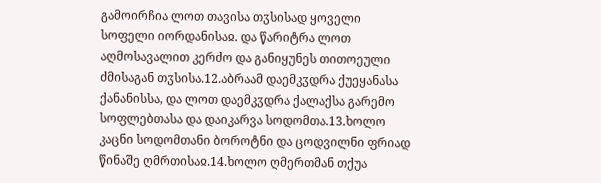გამოირჩია ლოთ თავისა თჳსისად ყოველი სოფელი იორდანისაჲ. და წარიტრა ლოთ აღმოსავალით კერძო და განიყუნეს თითოეული ძმისაგან თჳსისა.12.აბრაამ დაემკჳდრა ქუეყანასა ქანანისსა, და ლოთ დაემკჳდრა ქალაქსა გარემო სოფლებთასა და დაიკარვა სოდომთა.13.ხოლო კაცნი სოდომთანი ბოროტნი და ცოდვილნი ფრიად წინაშე ღმრთისაჲ.14.ხოლო ღმერთმან თქუა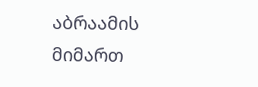აბრაამის მიმართ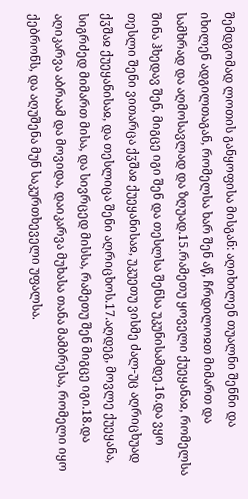შემდგომად ლოთის განყოფისა მისგან: აღიხილენ თუალნი შენნი და იხილენ ადგილთაგან, რომელსა ხარ შენ აწ, ჩრდილოჲთ მიმართ და სამხრად და აღმოსავლად და ზღუად.15.რამეთუ ყოველი ქუეყანაჲ, რომელსა შინა ჰხედავ შენ, მიგცე იგი შენ და თესლსა შენსა უკუნისამდე.16.და ვყო თესლი შენი ვითარცა ქჳშაჲ ქუეყანისაჲ, უკუეთუ ვისმე ძალ-უც აღრიცხუად ქჳშაჲ ქუეყანისაჲ, და თესლიცა შენი აღრიცხოს.17.აღდეგ, მოვლე ქუეყანა, სიგრძედ მიმართ მისა, და სივრცედ მისსა, რამეთუ შენ მიგცე იგი.18.და აღიკარვა აბრაამ და მოვიდა, დაიკარვა მუხასა თანა მამბრესა, რომელი იყო ქებრონს, და აღუშენა მუნ საკურთხეველი უფალსა.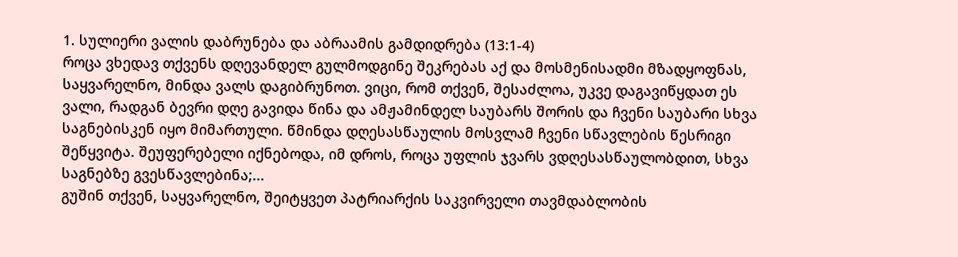1. სულიერი ვალის დაბრუნება და აბრაამის გამდიდრება (13:1-4)
როცა ვხედავ თქვენს დღევანდელ გულმოდგინე შეკრებას აქ და მოსმენისადმი მზადყოფნას, საყვარელნო, მინდა ვალს დაგიბრუნოთ. ვიცი, რომ თქვენ, შესაძლოა, უკვე დაგავიწყდათ ეს ვალი, რადგან ბევრი დღე გავიდა წინა და ამჟამინდელ საუბარს შორის და ჩვენი საუბარი სხვა საგნებისკენ იყო მიმართული. წმინდა დღესასწაულის მოსვლამ ჩვენი სწავლების წესრიგი შეწყვიტა. შეუფერებელი იქნებოდა, იმ დროს, როცა უფლის ჯვარს ვდღესასწაულობდით, სხვა საგნებზე გვესწავლებინა;...
გუშინ თქვენ, საყვარელნო, შეიტყვეთ პატრიარქის საკვირველი თავმდაბლობის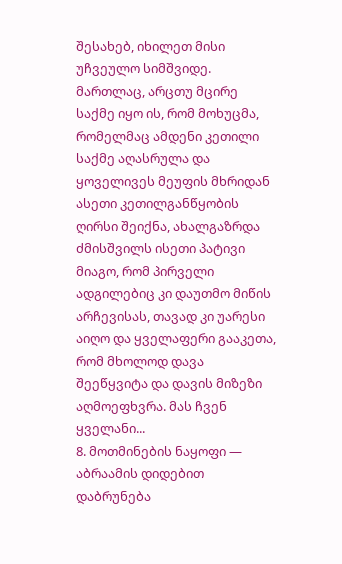შესახებ, იხილეთ მისი უჩვეულო სიმშვიდე. მართლაც, არცთუ მცირე საქმე იყო ის, რომ მოხუცმა, რომელმაც ამდენი კეთილი საქმე აღასრულა და ყოველივეს მეუფის მხრიდან ასეთი კეთილგანწყობის ღირსი შეიქნა, ახალგაზრდა ძმისშვილს ისეთი პატივი მიაგო, რომ პირველი ადგილებიც კი დაუთმო მიწის არჩევისას, თავად კი უარესი აიღო და ყველაფერი გააკეთა, რომ მხოლოდ დავა შეეწყვიტა და დავის მიზეზი აღმოეფხვრა. მას ჩვენ ყველანი...
8. მოთმინების ნაყოფი — აბრაამის დიდებით დაბრუნება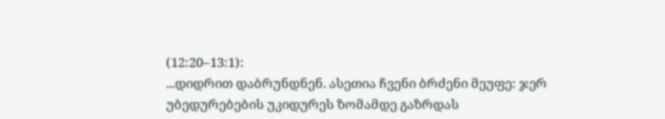(12:20–13:1):
...დიდრით დაბრუნდნენ. ასეთია ჩვენი ბრძენი მეუფე: ჯერ უბედურებების უკიდურეს ზომამდე გაზრდას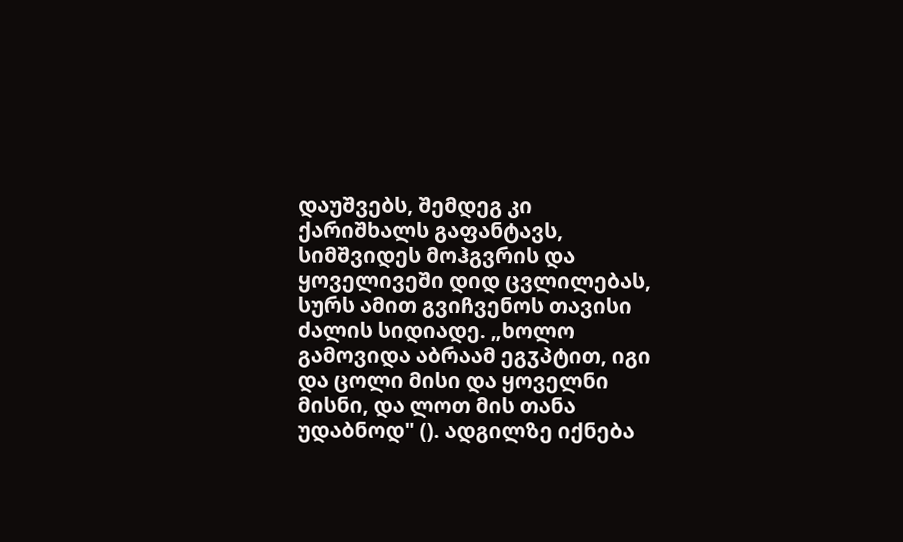დაუშვებს, შემდეგ კი ქარიშხალს გაფანტავს, სიმშვიდეს მოჰგვრის და ყოველივეში დიდ ცვლილებას, სურს ამით გვიჩვენოს თავისი ძალის სიდიადე. „ხოლო გამოვიდა აბრაამ ეგჳპტით, იგი და ცოლი მისი და ყოველნი მისნი, და ლოთ მის თანა უდაბნოდ" (). ადგილზე იქნება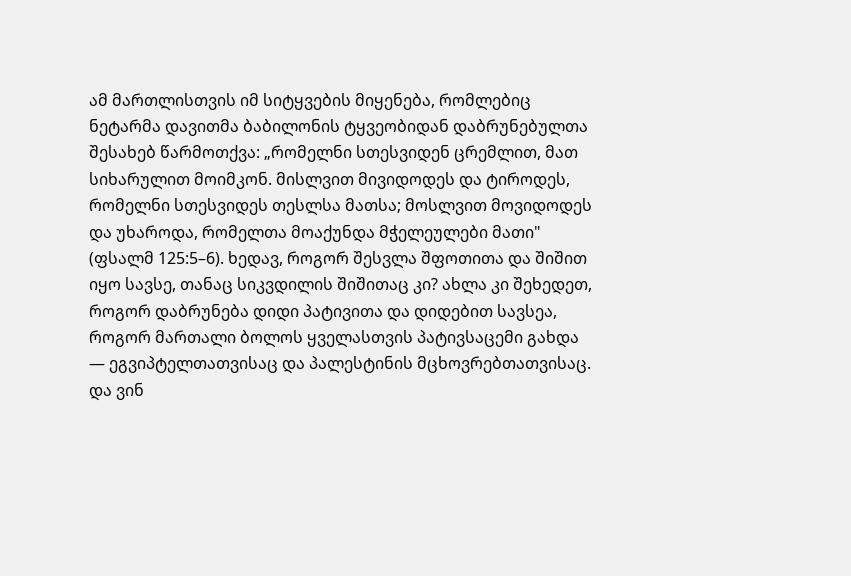ამ მართლისთვის იმ სიტყვების მიყენება, რომლებიც ნეტარმა დავითმა ბაბილონის ტყვეობიდან დაბრუნებულთა შესახებ წარმოთქვა: „რომელნი სთესვიდენ ცრემლით, მათ სიხარულით მოიმკონ. მისლვით მივიდოდეს და ტიროდეს, რომელნი სთესვიდეს თესლსა მათსა; მოსლვით მოვიდოდეს და უხაროდა, რომელთა მოაქუნდა მჭელეულები მათი" (ფსალმ 125:5–6). ხედავ, როგორ შესვლა შფოთითა და შიშით იყო სავსე, თანაც სიკვდილის შიშითაც კი? ახლა კი შეხედეთ, როგორ დაბრუნება დიდი პატივითა და დიდებით სავსეა, როგორ მართალი ბოლოს ყველასთვის პატივსაცემი გახდა — ეგვიპტელთათვისაც და პალესტინის მცხოვრებთათვისაც. და ვინ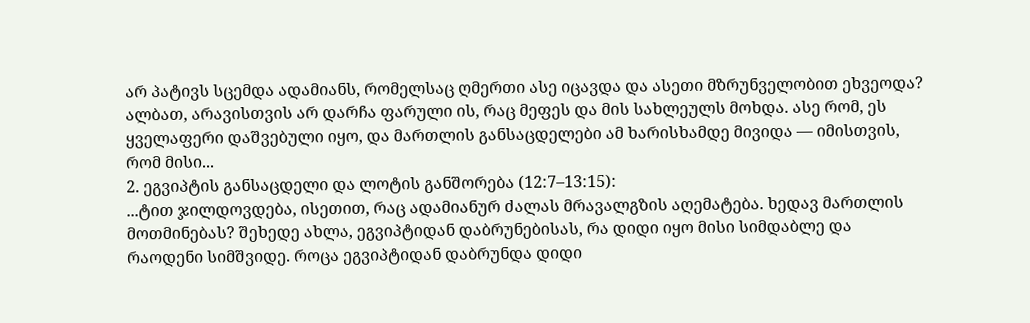არ პატივს სცემდა ადამიანს, რომელსაც ღმერთი ასე იცავდა და ასეთი მზრუნველობით ეხვეოდა? ალბათ, არავისთვის არ დარჩა ფარული ის, რაც მეფეს და მის სახლეულს მოხდა. ასე რომ, ეს ყველაფერი დაშვებული იყო, და მართლის განსაცდელები ამ ხარისხამდე მივიდა — იმისთვის, რომ მისი...
2. ეგვიპტის განსაცდელი და ლოტის განშორება (12:7–13:15):
...ტით ჯილდოვდება, ისეთით, რაც ადამიანურ ძალას მრავალგზის აღემატება. ხედავ მართლის მოთმინებას? შეხედე ახლა, ეგვიპტიდან დაბრუნებისას, რა დიდი იყო მისი სიმდაბლე და რაოდენი სიმშვიდე. როცა ეგვიპტიდან დაბრუნდა დიდი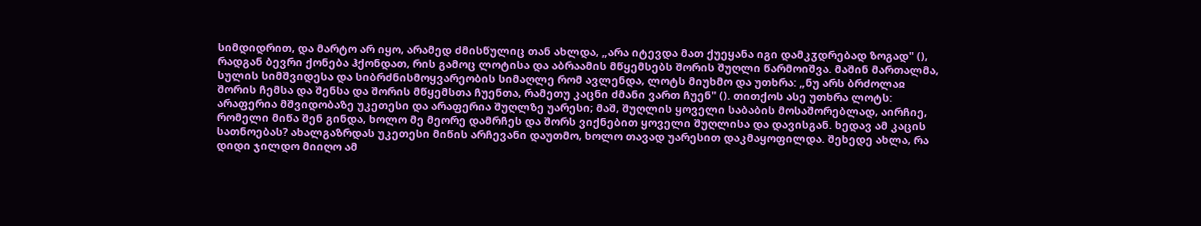სიმდიდრით, და მარტო არ იყო, არამედ ძმისწულიც თან ახლდა, „არა იტევდა მათ ქუეყანა იგი დამკჳდრებად ზოგად" (), რადგან ბევრი ქონება ჰქონდათ, რის გამოც ლოტისა და აბრაამის მწყემსებს შორის შუღლი წარმოიშვა. მაშინ მართალმა, სულის სიმშვიდესა და სიბრძნისმოყვარეობის სიმაღლე რომ ავლენდა, ლოტს მიუხმო და უთხრა: „ნუ არს ბრძოლაჲ შორის ჩემსა და შენსა და შორის მწყემსთა ჩუენთა, რამეთუ კაცნი ძმანი ვართ ჩუენ" (). თითქოს ასე უთხრა ლოტს: არაფერია მშვიდობაზე უკეთესი და არაფერია შუღლზე უარესი; მაშ, შუღლის ყოველი საბაბის მოსაშორებლად, აირჩიე, რომელი მიწა შენ გინდა, ხოლო მე მეორე დამრჩეს და შორს ვიქნებით ყოველი შუღლისა და დავისგან. ხედავ ამ კაცის სათნოებას? ახალგაზრდას უკეთესი მიწის არჩევანი დაუთმო, ხოლო თავად უარესით დაკმაყოფილდა. შეხედე ახლა, რა დიდი ჯილდო მიიღო ამ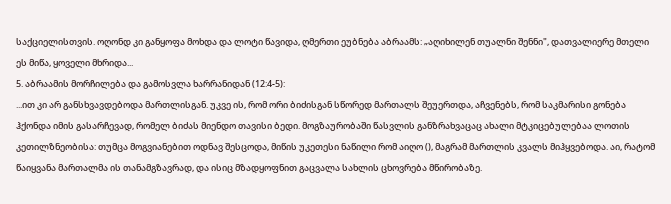საქციელისთვის. ოღონდ კი განყოფა მოხდა და ლოტი წავიდა, ღმერთი ეუბნება აბრაამს: „აღიხილენ თუალნი შენნი", დათვალიერე მთელი ეს მიწა, ყოველი მხრიდა...
5. აბრაამის მორჩილება და გამოსვლა ხარრანიდან (12:4-5):
...ით კი არ განსხვავდებოდა მართლისგან. უკვე ის, რომ ორი ბიძისგან სწორედ მართალს შეუერთდა, აჩვენებს, რომ საკმარისი გონება ჰქონდა იმის გასარჩევად, რომელ ბიძას მიენდო თავისი ბედი. მოგზაურობაში წასვლის განზრახვაცაც ახალი მტკიცებულებაა ლოთის კეთილზნეობისა: თუმცა მოგვიანებით ოდნავ შესცოდა, მიწის უკეთესი ნაწილი რომ აიღო (), მაგრამ მართლის კვალს მიჰყვებოდა. აი, რატომ წაიყვანა მართალმა ის თანამგზავრად, და ისიც მზადყოფნით გაცვალა სახლის ცხოვრება მწირობაზე.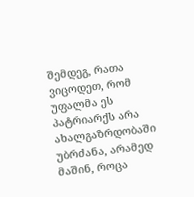შემდეგ, რათა ვიცოდეთ, რომ უფალმა ეს პატრიარქს არა ახალგაზრდობაში უბრძანა, არამედ მაშინ, როცა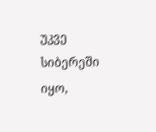უკვე სიბერეში იყო,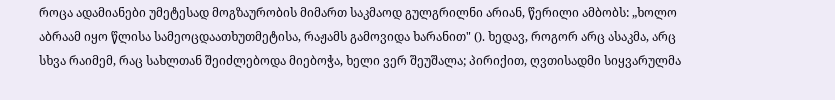როცა ადამიანები უმეტესად მოგზაურობის მიმართ საკმაოდ გულგრილნი არიან, წერილი ამბობს: „ხოლო აბრაამ იყო წლისა სამეოცდაათხუთმეტისა, რაჟამს გამოვიდა ხარანით" (). ხედავ, როგორ არც ასაკმა, არც სხვა რაიმემ, რაც სახლთან შეიძლებოდა მიებოჭა, ხელი ვერ შეუშალა; პირიქით, ღვთისადმი სიყვარულმა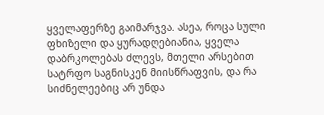ყველაფერზე გაიმარჯვა. ასეა, როცა სული ფხიზელი და ყურადღებიანია, ყველა დაბრკოლებას ძლევს, მთელი არსებით სატრფო საგნისკენ მიისწრაფვის, და რა სიძნელეებიც არ უნდა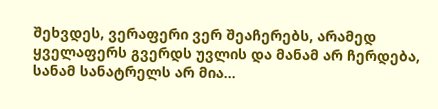შეხვდეს, ვერაფერი ვერ შეაჩერებს, არამედ ყველაფერს გვერდს უვლის და მანამ არ ჩერდება, სანამ სანატრელს არ მია...